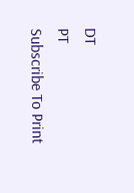DT
PT
Subscribe To Print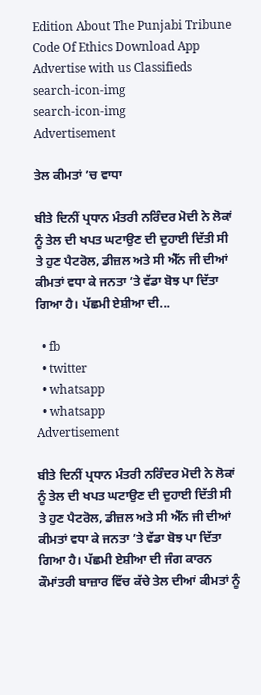Edition About The Punjabi Tribune Code Of Ethics Download App Advertise with us Classifieds
search-icon-img
search-icon-img
Advertisement

ਤੇਲ ਕੀਮਤਾਂ ’ਚ ਵਾਧਾ

ਬੀਤੇ ਦਿਨੀਂ ਪ੍ਰਧਾਨ ਮੰਤਰੀ ਨਰਿੰਦਰ ਮੋਦੀ ਨੇ ਲੋਕਾਂ ਨੂੰ ਤੇਲ ਦੀ ਖਪਤ ਘਟਾਉਣ ਦੀ ਦੁਹਾਈ ਦਿੱਤੀ ਸੀ ਤੇ ਹੁਣ ਪੈਟਰੋਲ, ਡੀਜ਼ਲ ਅਤੇ ਸੀ ਐੱਨ ਜੀ ਦੀਆਂ ਕੀਮਤਾਂ ਵਧਾ ਕੇ ਜਨਤਾ ’ਤੇ ਵੱਡਾ ਬੋਝ ਪਾ ਦਿੱਤਾ ਗਿਆ ਹੈ। ਪੱਛਮੀ ਏਸ਼ੀਆ ਦੀ...

  • fb
  • twitter
  • whatsapp
  • whatsapp
Advertisement

ਬੀਤੇ ਦਿਨੀਂ ਪ੍ਰਧਾਨ ਮੰਤਰੀ ਨਰਿੰਦਰ ਮੋਦੀ ਨੇ ਲੋਕਾਂ ਨੂੰ ਤੇਲ ਦੀ ਖਪਤ ਘਟਾਉਣ ਦੀ ਦੁਹਾਈ ਦਿੱਤੀ ਸੀ ਤੇ ਹੁਣ ਪੈਟਰੋਲ, ਡੀਜ਼ਲ ਅਤੇ ਸੀ ਐੱਨ ਜੀ ਦੀਆਂ ਕੀਮਤਾਂ ਵਧਾ ਕੇ ਜਨਤਾ ’ਤੇ ਵੱਡਾ ਬੋਝ ਪਾ ਦਿੱਤਾ ਗਿਆ ਹੈ। ਪੱਛਮੀ ਏਸ਼ੀਆ ਦੀ ਜੰਗ ਕਾਰਨ ਕੌਮਾਂਤਰੀ ਬਾਜ਼ਾਰ ਵਿੱਚ ਕੱਚੇ ਤੇਲ ਦੀਆਂ ਕੀਮਤਾਂ ਨੂੰ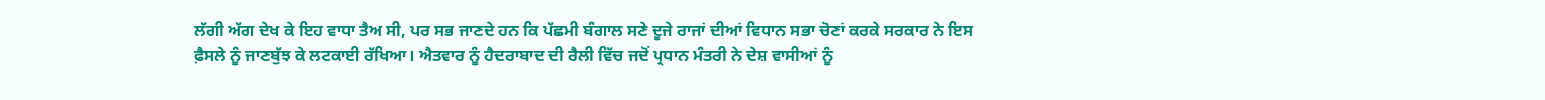ਲੱਗੀ ਅੱਗ ਦੇਖ ਕੇ ਇਹ ਵਾਧਾ ਤੈਅ ਸੀ, ਪਰ ਸਭ ਜਾਣਦੇ ਹਨ ਕਿ ਪੱਛਮੀ ਬੰਗਾਲ ਸਣੇ ਦੂਜੇ ਰਾਜਾਂ ਦੀਆਂ ਵਿਧਾਨ ਸਭਾ ਚੋਣਾਂ ਕਰਕੇ ਸਰਕਾਰ ਨੇ ਇਸ ਫ਼ੈਸਲੇ ਨੂੰ ਜਾਣਬੁੱਝ ਕੇ ਲਟਕਾਈ ਰੱਖਿਆ। ਐਤਵਾਰ ਨੂੰ ਹੈਦਰਾਬਾਦ ਦੀ ਰੈਲੀ ਵਿੱਚ ਜਦੋਂ ਪ੍ਰਧਾਨ ਮੰਤਰੀ ਨੇ ਦੇਸ਼ ਵਾਸੀਆਂ ਨੂੰ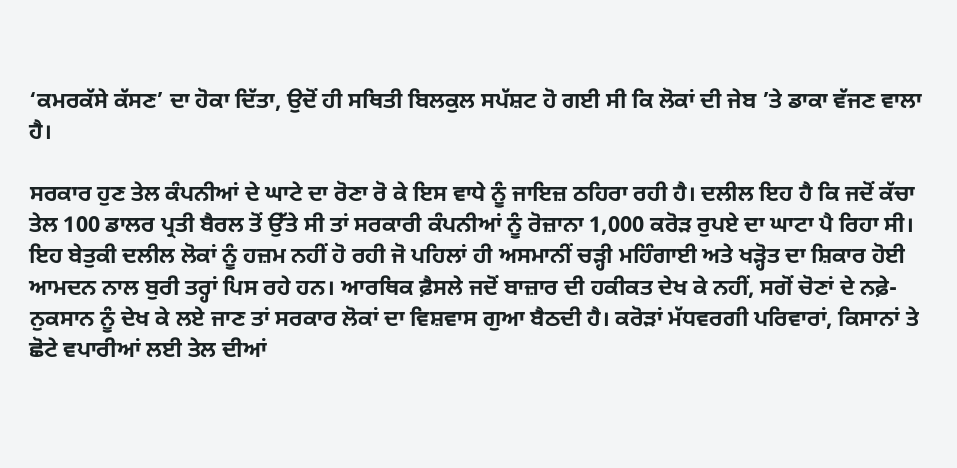‘ਕਮਰਕੱਸੇ ਕੱਸਣ’ ਦਾ ਹੋਕਾ ਦਿੱਤਾ, ਉਦੋਂ ਹੀ ਸਥਿਤੀ ਬਿਲਕੁਲ ਸਪੱਸ਼ਟ ਹੋ ਗਈ ਸੀ ਕਿ ਲੋਕਾਂ ਦੀ ਜੇਬ ’ਤੇ ਡਾਕਾ ਵੱਜਣ ਵਾਲਾ ਹੈ।

ਸਰਕਾਰ ਹੁਣ ਤੇਲ ਕੰਪਨੀਆਂ ਦੇ ਘਾਟੇ ਦਾ ਰੋਣਾ ਰੋ ਕੇ ਇਸ ਵਾਧੇ ਨੂੰ ਜਾਇਜ਼ ਠਹਿਰਾ ਰਹੀ ਹੈ। ਦਲੀਲ ਇਹ ਹੈ ਕਿ ਜਦੋਂ ਕੱਚਾ ਤੇਲ 100 ਡਾਲਰ ਪ੍ਰਤੀ ਬੈਰਲ ਤੋਂ ਉੱਤੇ ਸੀ ਤਾਂ ਸਰਕਾਰੀ ਕੰਪਨੀਆਂ ਨੂੰ ਰੋਜ਼ਾਨਾ 1,000 ਕਰੋੜ ਰੁਪਏ ਦਾ ਘਾਟਾ ਪੈ ਰਿਹਾ ਸੀ। ਇਹ ਬੇਤੁਕੀ ਦਲੀਲ ਲੋਕਾਂ ਨੂੰ ਹਜ਼ਮ ਨਹੀਂ ਹੋ ਰਹੀ ਜੋ ਪਹਿਲਾਂ ਹੀ ਅਸਮਾਨੀਂ ਚੜ੍ਹੀ ਮਹਿੰਗਾਈ ਅਤੇ ਖੜ੍ਹੋਤ ਦਾ ਸ਼ਿਕਾਰ ਹੋਈ ਆਮਦਨ ਨਾਲ ਬੁਰੀ ਤਰ੍ਹਾਂ ਪਿਸ ਰਹੇ ਹਨ। ਆਰਥਿਕ ਫ਼ੈਸਲੇ ਜਦੋਂ ਬਾਜ਼ਾਰ ਦੀ ਹਕੀਕਤ ਦੇਖ ਕੇ ਨਹੀਂ, ਸਗੋਂ ਚੋਣਾਂ ਦੇ ਨਫ਼ੇ-ਨੁਕਸਾਨ ਨੂੰ ਦੇਖ ਕੇ ਲਏ ਜਾਣ ਤਾਂ ਸਰਕਾਰ ਲੋਕਾਂ ਦਾ ਵਿਸ਼ਵਾਸ ਗੁਆ ਬੈਠਦੀ ਹੈ। ਕਰੋੜਾਂ ਮੱਧਵਰਗੀ ਪਰਿਵਾਰਾਂ, ਕਿਸਾਨਾਂ ਤੇ ਛੋਟੇ ਵਪਾਰੀਆਂ ਲਈ ਤੇਲ ਦੀਆਂ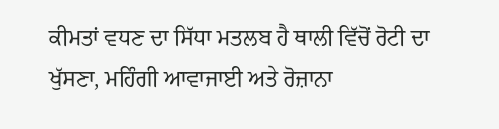ਕੀਮਤਾਂ ਵਧਣ ਦਾ ਸਿੱਧਾ ਮਤਲਬ ਹੈ ਥਾਲੀ ਵਿੱਚੋਂ ਰੋਟੀ ਦਾ ਖੁੱਸਣਾ, ਮਹਿੰਗੀ ਆਵਾਜਾਈ ਅਤੇ ਰੋਜ਼ਾਨਾ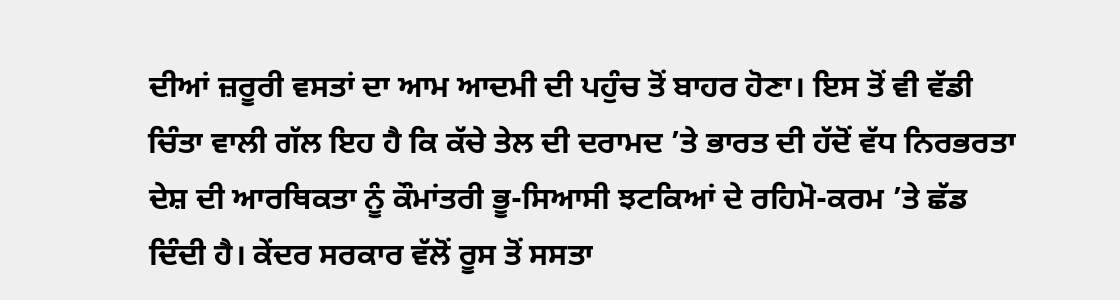ਦੀਆਂ ਜ਼ਰੂਰੀ ਵਸਤਾਂ ਦਾ ਆਮ ਆਦਮੀ ਦੀ ਪਹੁੰਚ ਤੋਂ ਬਾਹਰ ਹੋਣਾ। ਇਸ ਤੋਂ ਵੀ ਵੱਡੀ ਚਿੰਤਾ ਵਾਲੀ ਗੱਲ ਇਹ ਹੈ ਕਿ ਕੱਚੇ ਤੇਲ ਦੀ ਦਰਾਮਦ ’ਤੇ ਭਾਰਤ ਦੀ ਹੱਦੋਂ ਵੱਧ ਨਿਰਭਰਤਾ ਦੇਸ਼ ਦੀ ਆਰਥਿਕਤਾ ਨੂੰ ਕੌਮਾਂਤਰੀ ਭੂ-ਸਿਆਸੀ ਝਟਕਿਆਂ ਦੇ ਰਹਿਮੋ-ਕਰਮ ’ਤੇ ਛੱਡ ਦਿੰਦੀ ਹੈ। ਕੇਂਦਰ ਸਰਕਾਰ ਵੱਲੋਂ ਰੂਸ ਤੋਂ ਸਸਤਾ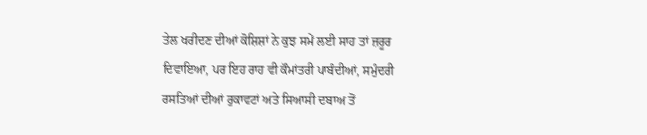ਤੇਲ ਖਰੀਦਣ ਦੀਆਂ ਕੋਸ਼ਿਸ਼ਾਂ ਨੇ ਕੁਝ ਸਮੇਂ ਲਈ ਸਾਹ ਤਾਂ ਜ਼ਰੂਰ ਦਿਵਾਇਆ, ਪਰ ਇਹ ਰਾਹ ਵੀ ਕੌਮਾਂਤਰੀ ਪਾਬੰਦੀਆਂ, ਸਮੁੰਦਰੀ ਰਸਤਿਆਂ ਦੀਆਂ ਰੁਕਾਵਟਾਂ ਅਤੇ ਸਿਆਸੀ ਦਬਾਅ ਤੋਂ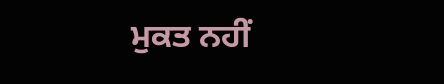ਮੁਕਤ ਨਹੀਂ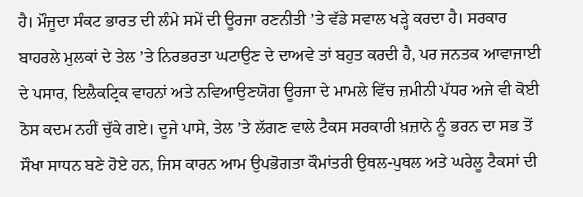ਹੈ। ਮੌਜੂਦਾ ਸੰਕਟ ਭਾਰਤ ਦੀ ਲੰਮੇ ਸਮੇਂ ਦੀ ਊਰਜਾ ਰਣਨੀਤੀ ’ਤੇ ਵੱਡੇ ਸਵਾਲ ਖੜ੍ਹੇ ਕਰਦਾ ਹੈ। ਸਰਕਾਰ ਬਾਹਰਲੇ ਮੁਲਕਾਂ ਦੇ ਤੇਲ ’ਤੇ ਨਿਰਭਰਤਾ ਘਟਾਉਣ ਦੇ ਦਾਅਵੇ ਤਾਂ ਬਹੁਤ ਕਰਦੀ ਹੈ, ਪਰ ਜਨਤਕ ਆਵਾਜਾਈ ਦੇ ਪਸਾਰ, ਇਲੈਕਟ੍ਰਿਕ ਵਾਹਨਾਂ ਅਤੇ ਨਵਿਆਉਣਯੋਗ ਊਰਜਾ ਦੇ ਮਾਮਲੇ ਵਿੱਚ ਜ਼ਮੀਨੀ ਪੱਧਰ ਅਜੇ ਵੀ ਕੋਈ ਠੋਸ ਕਦਮ ਨਹੀਂ ਚੁੱਕੇ ਗਏ। ਦੂਜੇ ਪਾਸੇ, ਤੇਲ ’ਤੇ ਲੱਗਣ ਵਾਲੇ ਟੈਕਸ ਸਰਕਾਰੀ ਖ਼ਜ਼ਾਨੇ ਨੂੰ ਭਰਨ ਦਾ ਸਭ ਤੋਂ ਸੌਖਾ ਸਾਧਨ ਬਣੇ ਹੋਏ ਹਨ, ਜਿਸ ਕਾਰਨ ਆਮ ਉਪਭੋਗਤਾ ਕੌਮਾਂਤਰੀ ਉਥਲ-ਪੁਥਲ ਅਤੇ ਘਰੇਲੂ ਟੈਕਸਾਂ ਦੀ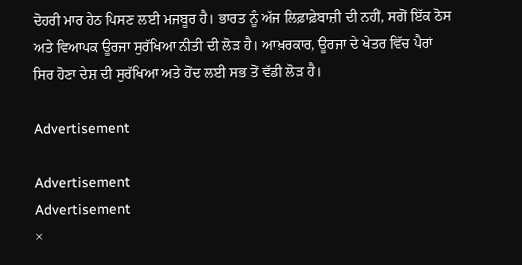ਦੋਹਰੀ ਮਾਰ ਹੇਠ ਪਿਸਣ ਲਈ ਮਜਬੂਰ ਹੈ। ਭਾਰਤ ਨੂੰ ਅੱਜ ਲਿਫ਼ਾਫ਼ੇਬਾਜ਼ੀ ਦੀ ਨਹੀਂ, ਸਗੋਂ ਇੱਕ ਠੋਸ ਅਤੇ ਵਿਆਪਕ ਊਰਜਾ ਸੁਰੱਖਿਆ ਨੀਤੀ ਦੀ ਲੋੜ ਹੈ। ਆਖ਼ਰਕਾਰ, ਊਰਜਾ ਦੇ ਖੇਤਰ ਵਿੱਚ ਪੈਰਾਂ ਸਿਰ ਹੋਣਾ ਦੇਸ਼ ਦੀ ਸੁਰੱਖਿਆ ਅਤੇ ਹੋਂਦ ਲਈ ਸਭ ਤੋਂ ਵੱਡੀ ਲੋੜ ਹੈ।

Advertisement

Advertisement
Advertisement
×